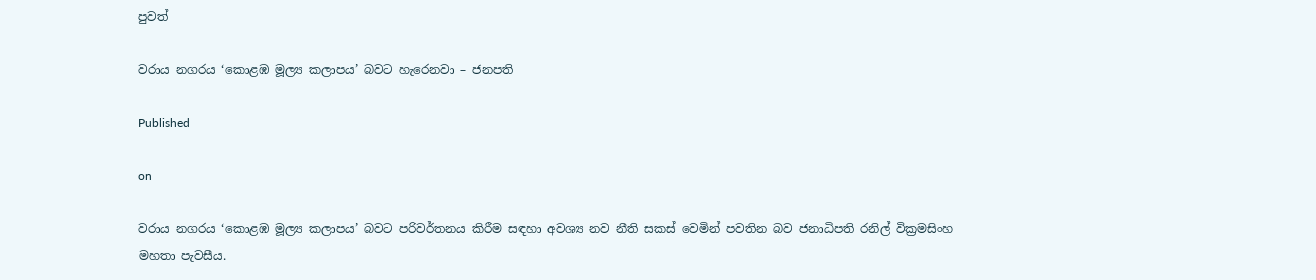පුවත්

වරාය නගරය ‘කොළඹ මූල්‍ය කලාපය’ බවට හැරෙනවා – ජනපති

Published

on

වරාය නගරය ‘කොළඹ මූල්‍ය කලාපය’ බවට පරිවර්තනය කිරීම සඳහා අවශ්‍ය නව නීති සකස් වෙමින් පවතින බව ජනාධිපති රනිල් වික්‍රමසිංහ මහතා පැවසීය.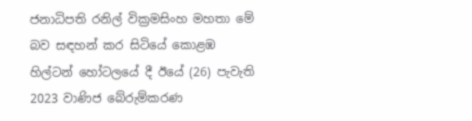ජනාධිපති රනිල් වික්‍රමසිංහ මහතා මේ බව සඳහන් කර සිටියේ කොළඹ හිල්ටන් හෝටලයේ දී ඊයේ (26) පැවැති 2023 වාණිජ බේරුම්කරණ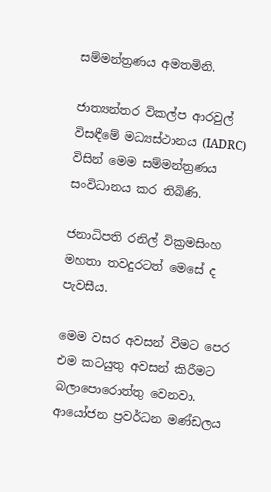සම්මන්ත්‍රණය අමතමිනි.

ජාත්‍යන්තර විකල්ප ආරවුල් විසඳීමේ මධ්‍යස්ථානය (IADRC) විසින් මෙම සම්මන්ත්‍රණය සංවිධානය කර තිබිණි.

ජනාධිපති රනිල් වික්‍රමසිංහ මහතා තවදුරටත් මෙසේ ද පැවසීය.

මෙම වසර අවසන් වීමට පෙර එම කටයුතු අවසන් කිරීමට බලාපොරොත්තු වෙනවා. ආයෝජන ප්‍රවර්ධන මණ්ඩලය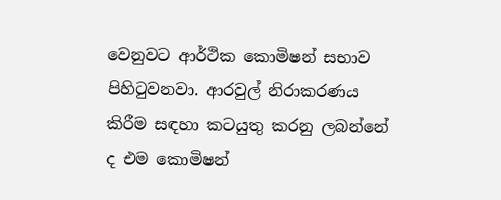වෙනුවට ආර්ථික කොමිෂන් සභාව පිහිටුවනවා. ආරවුල් නිරාකරණය කිරීම සඳහා කටයුතු කරනු ලබන්නේ ද එම කොමිෂන්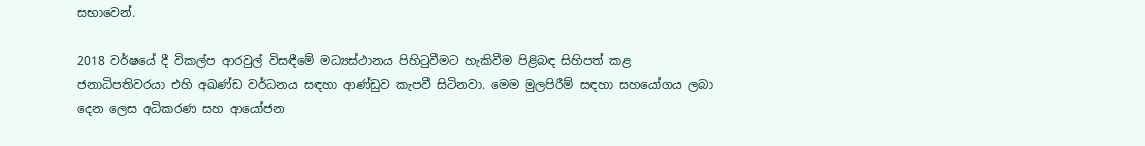සභාවෙන්.

2018 වර්ෂයේ දී විකල්ප ආරවුල් විසඳීමේ මධ්‍යස්ථානය පිහිටුවීමට හැකිවීම පිළිබඳ සිහිපත් කළ ජනාධිපතිවරයා එහි අඛණ්ඩ වර්ධනය සඳහා ආණ්ඩුව කැපවී සිටිනවා. මෙම මුලපිරීම් සඳහා සහයෝගය ලබා දෙන ලෙස අධිකරණ සහ ආයෝජන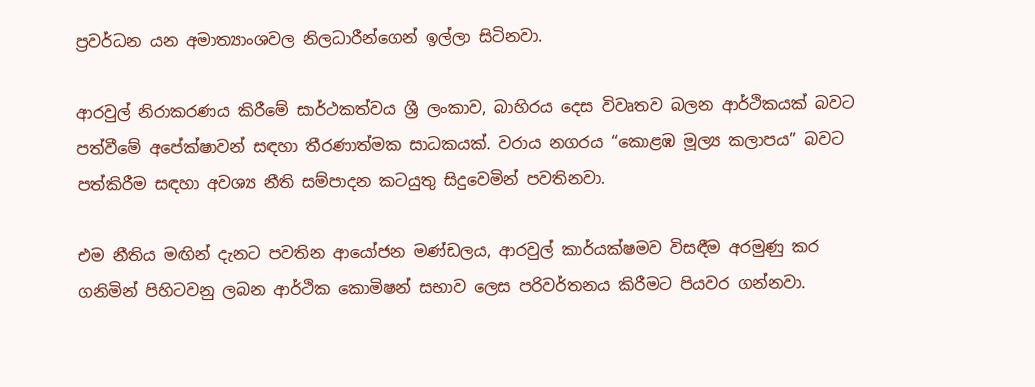ප්‍රවර්ධන යන අමාත්‍යාංශවල නිලධාරීන්ගෙන් ඉල්ලා සිටිනවා.

ආරවුල් නිරාකරණය කිරීමේ සාර්ථකත්වය ශ්‍රී ලංකාව, බාහිරය දෙස විවෘතව බලන ආර්ථිකයක් බවට පත්වීමේ අපේක්ෂාවන් සඳහා තීරණාත්මක සාධකයක්. වරාය නගරය “කොළඹ මූල්‍ය කලාපය” බවට පත්කිරීම සඳහා අවශ්‍ය නීති සම්පාදන කටයුතු සිදුවෙමින් පවතිනවා.

එම නීතිය මඟින් දැනට පවතින ආයෝජන මණ්ඩලය, ආරවුල් කාර්යක්ෂමව විසඳීම අරමුණු කර ගනිමින් පිහිටවනු ලබන ආර්ථික කොමිෂන් සභාව ලෙස පරිවර්තනය කිරීමට පියවර ගන්නවා.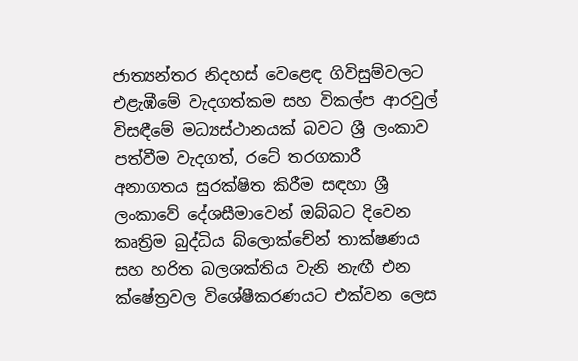ජාත්‍යන්තර නිදහස් වෙළෙඳ ගිවිසුම්වලට එළැඹීමේ වැදගත්කම සහ විකල්ප ආරවුල් විසඳීමේ මධ්‍යස්ථානයක් බවට ශ්‍රී ලංකාව පත්වීම වැදගත්, රටේ තරගකාරී අනාගතය සුරක්ෂිත කිරීම සඳහා ශ්‍රී ලංකාවේ දේශසීමාවෙන් ඔබ්බට දිවෙන කෘත්‍රිම බුද්ධිය බ්ලොක්චේන් තාක්ෂණය සහ හරිත බලශක්තිය වැනි නැඟී එන ක්ෂේත්‍රවල විශේෂීකරණයට එක්වන ලෙස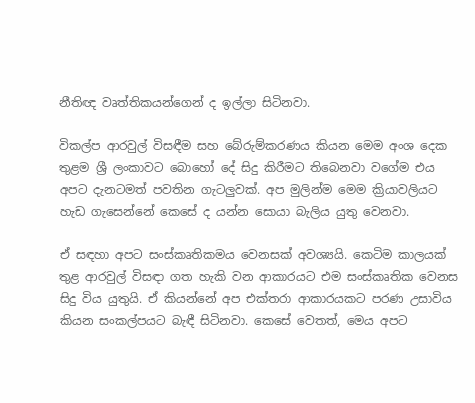නීතිඥ වෘත්තිකයන්ගෙන් ද ඉල්ලා සිටිනවා.

විකල්ප ආරවුල් විසඳීම සහ බේරුම්කරණය කියන මෙම අංශ දෙක තුළම ශ්‍රී ලංකාවට බොහෝ දේ සිදු කිරීමට තිබෙනවා වගේම එය අපට දැනටමත් පවතින ගැටලුවක්. අප මුලින්ම මෙම ක්‍රියාවලියට හැඩ ගැසෙන්නේ කෙසේ ද යන්න සොයා බැලිය යුතු වෙනවා.

ඒ සඳහා අපට සංස්කෘතිකමය වෙනසක් අවශ්‍යයි. කෙටිම කාලයක් තුළ ආරවුල් විසඳා ගත හැකි වන ආකාරයට එම සංස්කෘතික වෙනස සිදු විය යුතුයි. ඒ කියන්නේ අප එක්තරා ආකාරයකට පරණ උසාවිය කියන සංකල්පයට බැඳී සිටිනවා. කෙසේ වෙතත්, මෙය අපට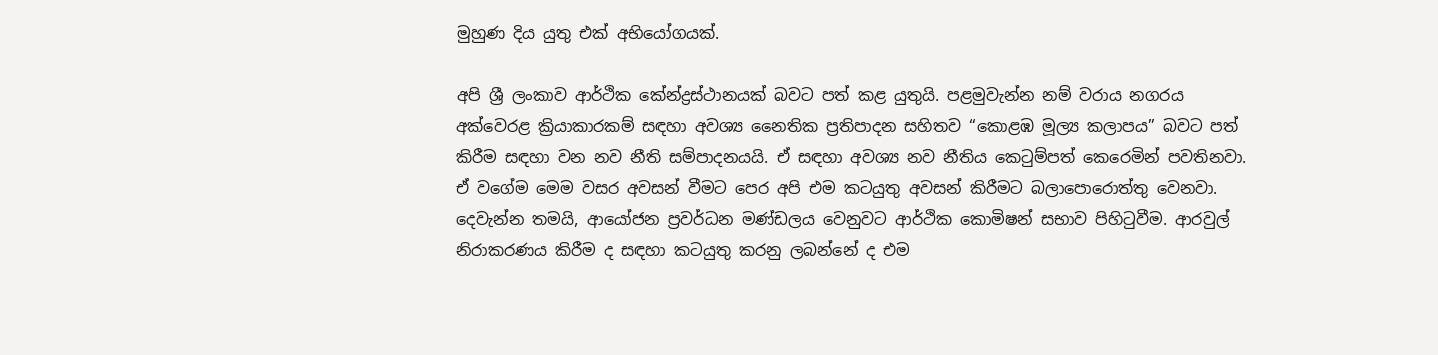මුහුණ දිය යුතු එක් අභියෝගයක්.

අපි ශ්‍රී ලංකාව ආර්ථික කේන්ද්‍රස්ථානයක් බවට පත් කළ යුතුයි. පළමුවැන්න නම් වරාය නගරය අක්වෙරළ ක්‍රියාකාරකම් සඳහා අවශ්‍ය නෛතික ප්‍රතිපාදන සහිතව “කොළඹ මූල්‍ය කලාපය” බවට පත් කිරීම සඳහා වන නව නීති සම්පාදනයයි. ඒ සඳහා අවශ්‍ය නව නීතිය කෙටුම්පත් කෙරෙමින් පවතිනවා. ඒ වගේම මෙම වසර අවසන් වීමට පෙර අපි එම කටයුතු අවසන් කිරීමට බලාපොරොත්තු වෙනවා. දෙවැන්න තමයි, ආයෝජන ප්‍රවර්ධන මණ්ඩලය වෙනුවට ආර්ථික කොමිෂන් සභාව පිහිටුවීම. ආරවුල් නිරාකරණය කිරීම ද සඳහා කටයුතු කරනු ලබන්නේ ද එම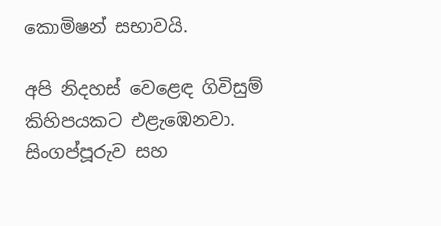කොමිෂන් සභාවයි.

අපි නිදහස් වෙළෙඳ ගිවිසුම් කිහිපයකට එළැඹෙනවා. සිංගප්පූරුව සහ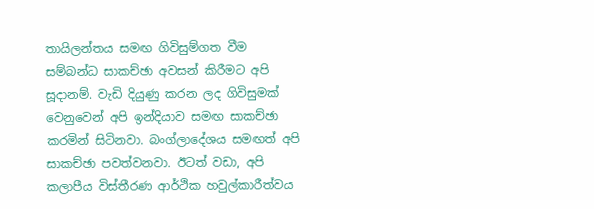තායිලන්තය සමඟ ගිවිසුම්ගත වීම සම්බන්ධ සාකච්ඡා අවසන් කිරීමට අපි සූදානම්. වැඩි දියුණු කරන ලද ගිවිසුමක් වෙනුවෙන් අපි ඉන්දියාව සමඟ සාකච්ඡා කරමින් සිටිනවා. බංග්ලාදේශය සමඟත් අපි සාකච්ඡා පවත්වනවා. ඊටත් වඩා, අපි කලාපීය විස්තීරණ ආර්ථික හවුල්කාරීත්වය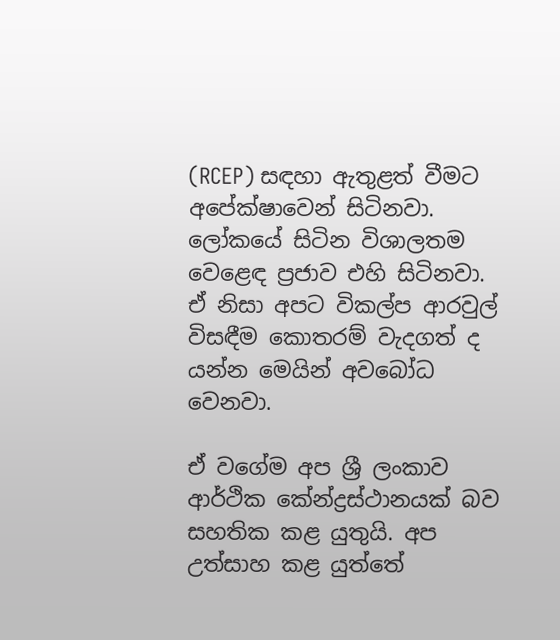(RCEP) සඳහා ඇතුළත් වීමට අපේක්ෂාවෙන් සිටිනවා. ලෝකයේ සිටින විශාලතම වෙළෙඳ ප්‍රජාව එහි සිටිනවා. ඒ නිසා අපට විකල්ප ආරවුල් විසඳීම කොතරම් වැදගත් ද යන්න මෙයින් අවබෝධ වෙනවා.

ඒ වගේම අප ශ්‍රී ලංකාව ආර්ථික කේන්ද්‍රස්ථානයක් බව සහතික කළ යුතුයි. අප උත්සාහ කළ යුත්තේ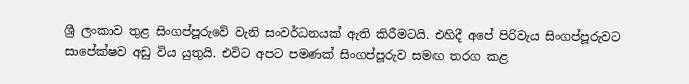ශ්‍රී ලංකාව තුළ සිංගප්පූරුවේ වැනි සංවර්ධනයක් ඇති කිරීමටයි. එහිදී අපේ පිරිවැය සිංගප්පූරුවට සාපේක්ෂව අඩු විය යුතුයි. එවිට අපට පමණක් සිංගප්පූරුව සමඟ තරග කළ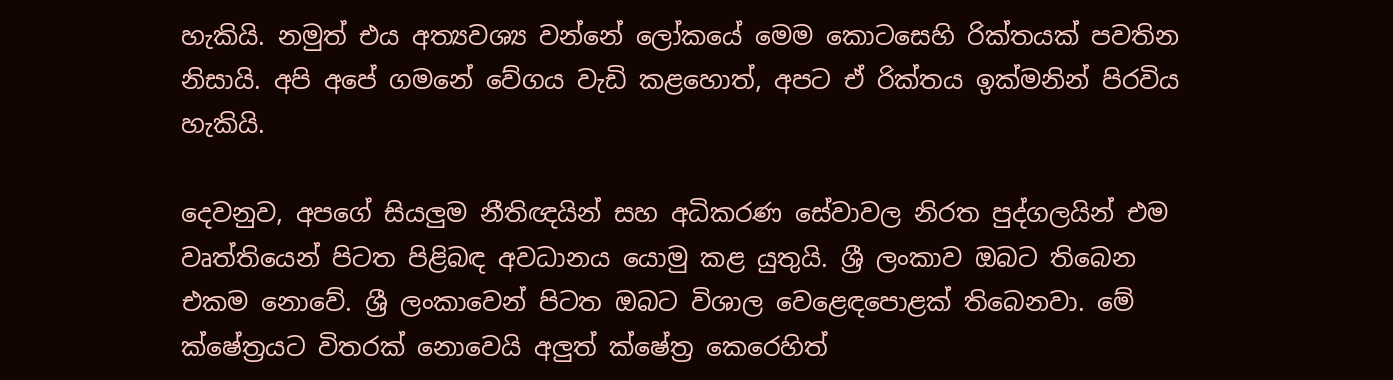හැකියි. නමුත් එය අත්‍යවශ්‍ය වන්නේ ලෝකයේ මෙම කොටසෙහි රික්තයක් පවතින නිසායි. අපි අපේ ගමනේ වේගය වැඩි කළහොත්, අපට ඒ රික්තය ඉක්මනින් පිරවිය හැකියි.

දෙවනුව, අපගේ සියලුම නීතිඥයින් සහ අධිකරණ සේවාවල නිරත පුද්ගලයින් එම වෘත්තියෙන් පිටත පිළිබඳ අවධානය යොමු කළ යුතුයි. ශ්‍රී ලංකාව ඔබට තිබෙන එකම නොවේ. ශ්‍රී ලංකාවෙන් පිටත ඔබට විශාල වෙළෙඳපොළක් තිබෙනවා. මේ ක්ෂේත්‍රයට විතරක් නොවෙයි අලුත් ක්ෂේත්‍ර කෙරෙහිත්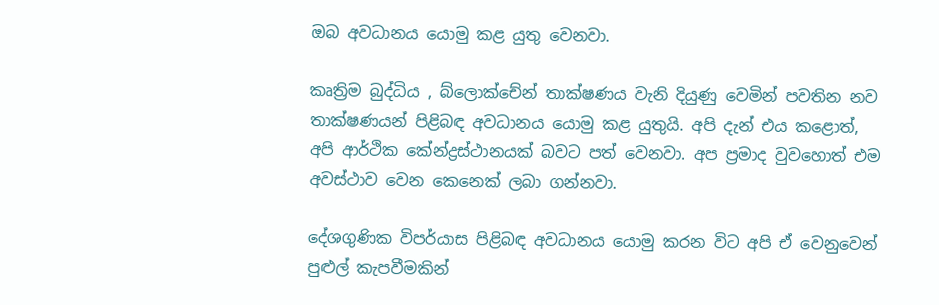ඔබ අවධානය යොමු කළ යුතු වෙනවා.

කෘත්‍රිම බුද්ධිය , බ්ලොක්චේන් තාක්ෂණය වැනි දියුණු වෙමින් පවතින නව තාක්ෂණයන් පිළිබඳ අවධානය යොමු කළ යුතුයි. අපි දැන් එය කළොත්, අපි ආර්ථික කේන්ද්‍රස්ථානයක් බවට පත් වෙනවා. අප ප්‍රමාද වුවහොත් එම අවස්ථාව වෙන කෙනෙක් ලබා ගන්නවා.

දේශගුණික විපර්යාස පිළිබඳ අවධානය යොමු කරන විට අපි ඒ වෙනුවෙන් පුළුල් කැපවීමකින්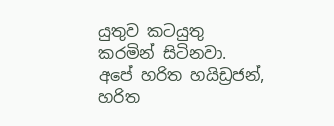යුතුව කටයුතු කරමින් සිටිනවා. අපේ හරිත හයිඩ්‍රජන්, හරිත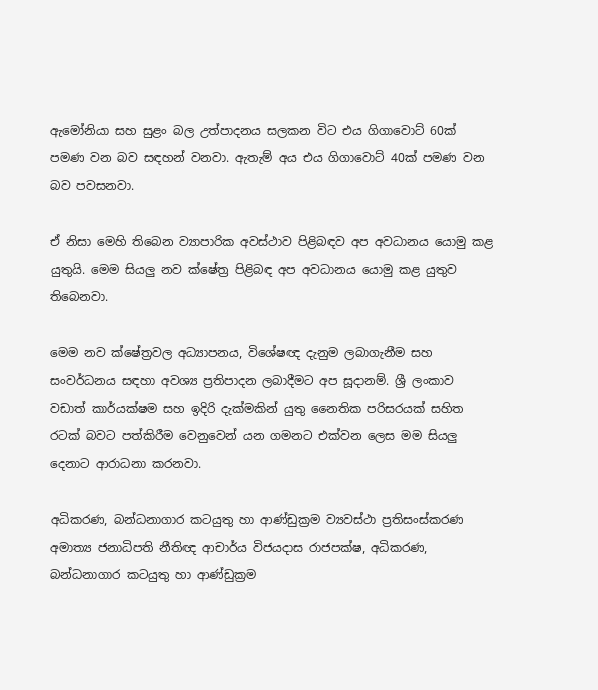ඇමෝනියා සහ සුළං බල උත්පාදනය සලකන විට එය ගිගාවොට් 60ක් පමණ වන බව සඳහන් වනවා. ඇතැම් අය එය ගිගාවොට් 40ක් පමණ වන බව පවසනවා.

ඒ නිසා මෙහි තිබෙන ව්‍යාපාරික අවස්ථාව පිළිබඳව අප අවධානය යොමු කළ යුතුයි. මෙම සියලු නව ක්ෂේත්‍ර පිළිබඳ අප අවධානය යොමු කළ යුතුව තිබෙනවා.

මෙම නව ක්ෂේත්‍රවල අධ්‍යාපනය, විශේෂඥ දැනුම ලබාගැනීම සහ සංවර්ධනය සඳහා අවශ්‍ය ප්‍රතිපාදන ලබාදීමට අප සූදානම්. ශ්‍රී ලංකාව වඩාත් කාර්යක්ෂම සහ ඉදිරි දැක්මකින් යුතු නෛතික පරිසරයක් සහිත රටක් බවට පත්කිරීම වෙනුවෙන් යන ගමනට එක්වන ලෙස මම සියලු දෙනාට ආරාධනා කරනවා.

අධිකරණ, බන්ධනාගාර කටයුතු හා ආණ්ඩුක්‍රම ව්‍යවස්ථා ප්‍රතිසංස්කරණ අමාත්‍ය ජනාධිපති නීතිඥ ආචාර්ය විජයදාස රාජපක්ෂ, අධිකරණ, බන්ධනාගාර කටයුතු හා ආණ්ඩුක්‍රම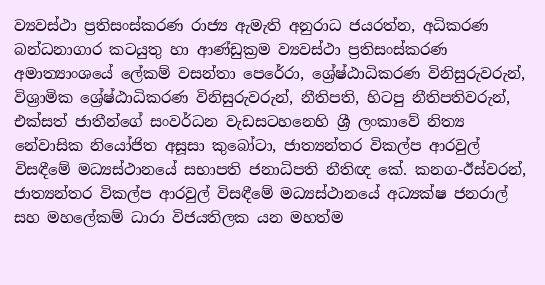ව්‍යවස්ථා ප්‍රතිසංස්කරණ රාජ්‍ය ඇමැති අනුරාධ ජයරත්න, අධිකරණ බන්ධනාගාර කටයුතු හා ආණ්ඩුක්‍රම ව්‍යවස්ථා ප්‍රතිසංස්කරණ අමාත්‍යාංශයේ ලේකම් වසන්තා පෙරේරා, ශ්‍රේෂ්ඨාධිකරණ විනිසුරුවරුන්, විශ්‍රාමික ශ්‍රේෂ්ඨාධිකරණ විනිසුරුවරුන්, නීතිපති, හිටපු නීතිපතිවරුන්, එක්සත් ජාතීන්ගේ සංවර්ධන වැඩසටහනෙහි ශ්‍රී ලංකාවේ නිත්‍ය නේවාසික නියෝජිත අසූසා කුබෝටා, ජාත්‍යන්තර විකල්ප ආරවුල් විසඳීමේ මධ්‍යස්ථානයේ සභාපති ජනාධිපති නීතිඥ කේ. කනග-ඊස්වරන්, ජාත්‍යන්තර විකල්ප ආරවුල් විසඳීමේ මධ්‍යස්ථානයේ අධ්‍යක්ෂ ජනරාල් සහ මහලේකම් ධාරා විජයතිලක යන මහත්ම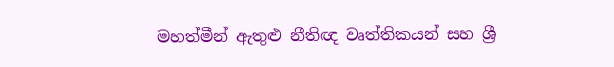මහත්මීන් ඇතුළු නීතිඥ වෘත්තිකයන් සහ ශ්‍රී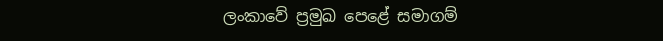ලංකාවේ ප්‍රමුඛ පෙළේ සමාගම්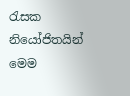රැසක නියෝජිතයින් මෙම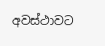අවස්ථාවට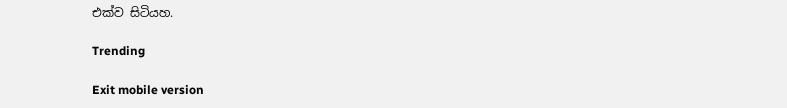එක්ව සිටියහ.

Trending

Exit mobile version